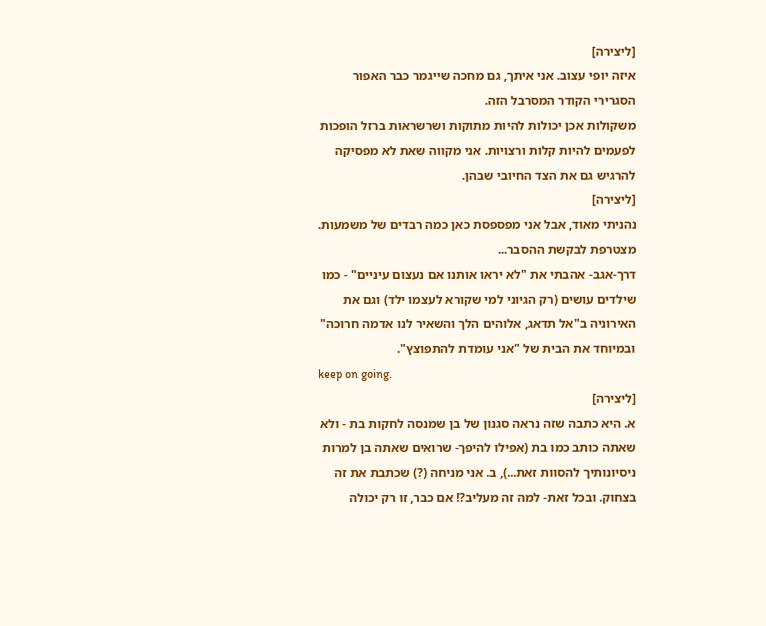[ליצירה]
איזה יופי עצוב. אני איתך, גם מחכה שייגמר כבר האפור הסגרירי הקודר המסרבל הזה.
משקולות אכן יכולות להיות מתוקות ושרשראות ברזל הופכות לפעמים להיות קלות ורצויות. אני מקווה שאת לא מפסיקה להרגיש גם את הצד החיובי שבהן.
[ליצירה]
נהניתי מאוד, אבל אני מפספסת כאן כמה רבדים של משמעות. מצטרפת לבקשת ההסבר...
דרך-אגב- אהבתי את "לא יראו אותנו אם נעצום עיניים" - כמו שילדים עושים (רק הגיוני למי שקורא לעצמו ילד) וגם את האירוניה ב"אל תדאג, אלוהים הלך והשאיר לנו אדמה חרוכה" ובמיוחד את הבית של "אני עומדת להתפוצץ".
keep on going.
[ליצירה]
א. היא כתבה שזה נראה סגנון של בן שמנסה לחקות בת - ולא שאתה כותב כמו בת (אפילו להיפך- שרואים שאתה בן למרות ניסיונותיך להסוות זאת...), ב. אני מניחה (?) שכתבת את זה בצחוק. ובכל זאת- למה זה מעליב?! אם כבר, זו רק יכולה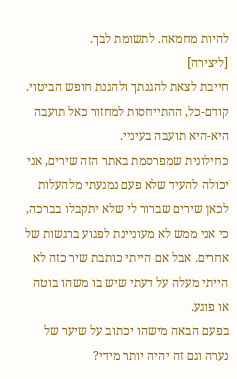להיות מחמאה. לתשומת לבך.
[ליצירה]
חייבת לצאת להגנתך ולהגנת חופש הביטוי.
קודם-כל, ההתייחסות למחזור כאל תועבה היא-היא תועבה בעיניי.
כחילונית שמפרסמת באתר הזה שירים, אני יכולה להעיד שלא פעם נמנעתי מלהעלות לכאן שירים שברור לי שלא יתקבלו בברכה, כי אני ממש לא מעוניינת לפגוע ברגשות של אחרים. אבל אם הייתי כותבת שיר כזה לא הייתי מעלה על דעתי שיש בו משהו בוטה או פוגע.
בפעם הבאה מישהו יכתוב על שיער של נערה וגם זה יהיה יותר מידי?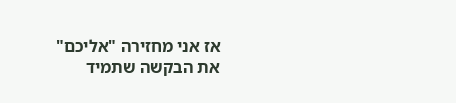אז אני מחזירה "אליכם" את הבקשה שתמיד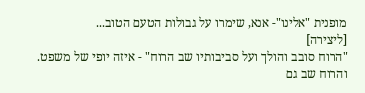מופנית "אלינו"- אנא, שימרו על גבולות הטעם הטוב...
[ליצירה]
"הרוח סובב והולך ועל סביבותיו שב הרוח" - איזה יופי של משפט. והרוח שב גם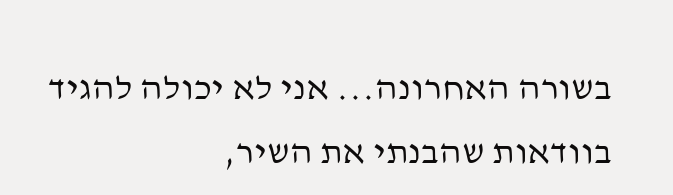בשורה האחרונה... אני לא יכולה להגיד בוודאות שהבנתי את השיר,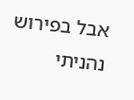אבל בפירוש נהניתי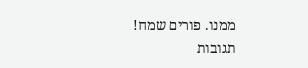ממנו. פורים שמח!
תגובות